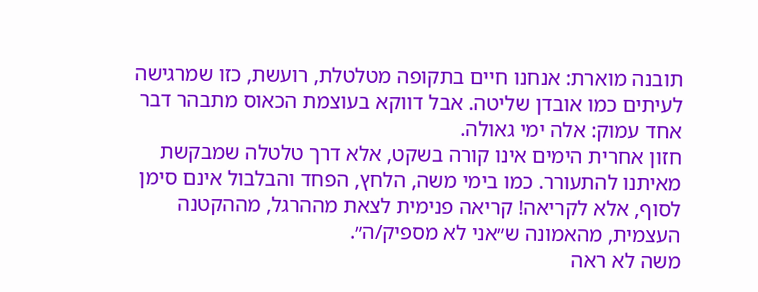תובנה מוארת: אנחנו חיים בתקופה מטלטלת, רועשת, כזו שמרגישה לעיתים כמו אובדן שליטה. אבל דווקא בעוצמת הכאוס מתבהר דבר אחד עמוק: אלה ימי גאולה.
חזון אחרית הימים אינו קורה בשקט, אלא דרך טלטלה שמבקשת מאיתנו להתעורר. כמו בימי משה, הלחץ, הפחד והבלבול אינם סימן לסוף, אלא לקריאה! קריאה פנימית לצאת מההרגל, מההקטנה העצמית, מהאמונה ש״אני לא מספיק/ה״.
משה לא ראה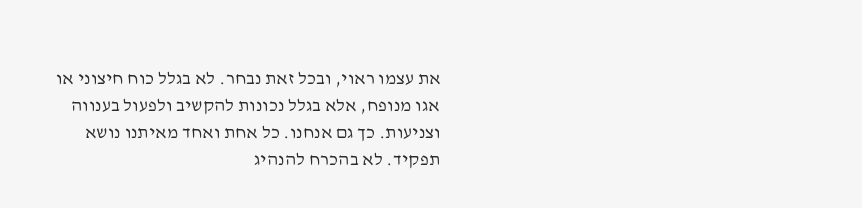את עצמו ראוי, ובכל זאת נבחר. לא בגלל כוח חיצוני או אגו מנופח, אלא בגלל נכונות להקשיב ולפעול בענווה וצניעות. כך גם אנחנו. כל אחת ואחד מאיתנו נושא תפקיד. לא בהכרח להנהיג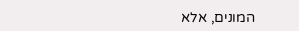המונים, אלא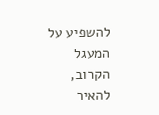להשפיע על המעגל הקרוב, להאיר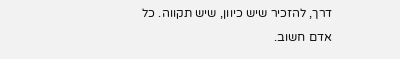דרך, להזכיר שיש כיוון, שיש תקווה. כל אדם חשוב.